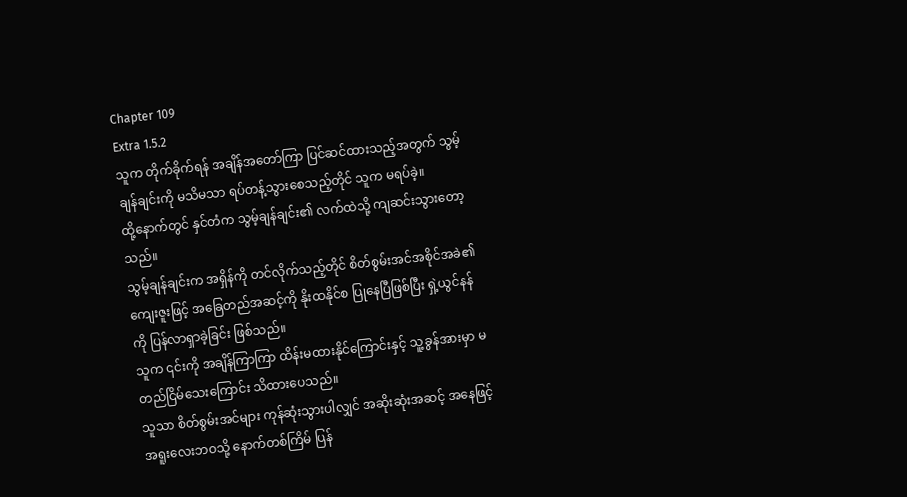Chapter 109
Extra 1.5.2
သူက တိုက်ခိုက်ရန် အချိန်အတော်ကြာ ပြင်ဆင်ထားသည့်အတွက် သွမ့်ချန်ချင်းကို မသိမသာ ရပ်တန့်သွားစေသည့်တိုင် သူက မရပ်ခဲ့။
ထို့နောက်တွင် နှင်တံက သွမ့်ချန်ချင်း၏ လက်ထဲသို့ ကျဆင်းသွားတော့သည်။
သွမ့်ချန်ချင်းက အရှိန်ကို တင်လိုက်သည့်တိုင် စိတ်စွမ်းအင်အစိုင်အခဲ၏ ကျေးဇူးဖြင့် အခြေတည်အဆင့်ကို နိုးထနိုင်စ ပြုနေပြီဖြစ်ပြီး ရှဲ့ယွင်နန်ကို ပြန်လာရှာခဲ့ခြင်း ဖြစ်သည်။
သူက ၎င်းကို အချိန်ကြာကြာ ထိန်းမထားနိုင်ကြောင်းနှင့် သူ့ခွန်အားမှာ မတည်ငြိမ်သေးကြောင်း သိထားပေသည်။
သူသာ စိတ်စွမ်းအင်များ ကုန်ဆုံးသွားပါလျှင် အဆိုးဆုံးအဆင့် အနေဖြင့် အရူးလေးဘဝသို့ နောက်တစ်ကြိမ် ပြန်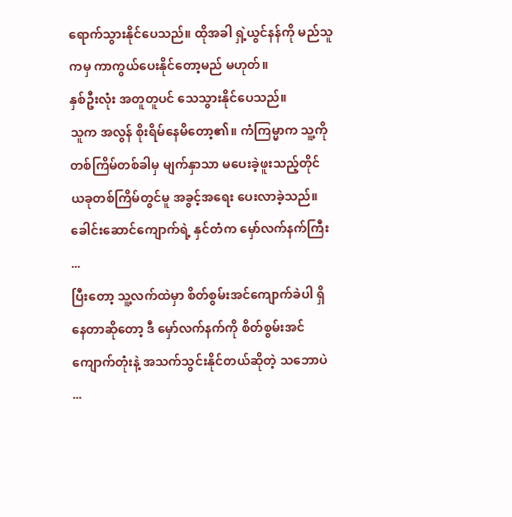ရောက်သွားနိုင်ပေသည်။ ထိုအခါ ရှဲ့ယွင်နန်ကို မည်သူကမှ ကာကွယ်ပေးနိုင်တော့မည် မဟုတ်။
နှစ်ဦးလုံး အတူတူပင် သေသွားနိုင်ပေသည်။
သူက အလွန် စိုးရိမ်နေမိတော့၏။ ကံကြမ္မာက သူ့ကို တစ်ကြိမ်တစ်ခါမှ မျက်နှာသာ မပေးခဲ့ဖူးသည့်တိုင် ယခုတစ်ကြိမ်တွင်မူ အခွင့်အရေး ပေးလာခဲ့သည်။
ခေါင်းဆောင်ကျောက်ရဲ့ နှင်တံက မှော်လက်နက်ကြီး ...
ပြီးတော့ သူ့လက်ထဲမှာ စိတ်စွမ်းအင်ကျောက်ခဲပါ ရှိနေတာဆိုတော့ ဒီ မှော်လက်နက်ကို စိတ်စွမ်းအင်ကျောက်တုံးနဲ့ အသက်သွင်းနိုင်တယ်ဆိုတဲ့ သဘောပဲ ...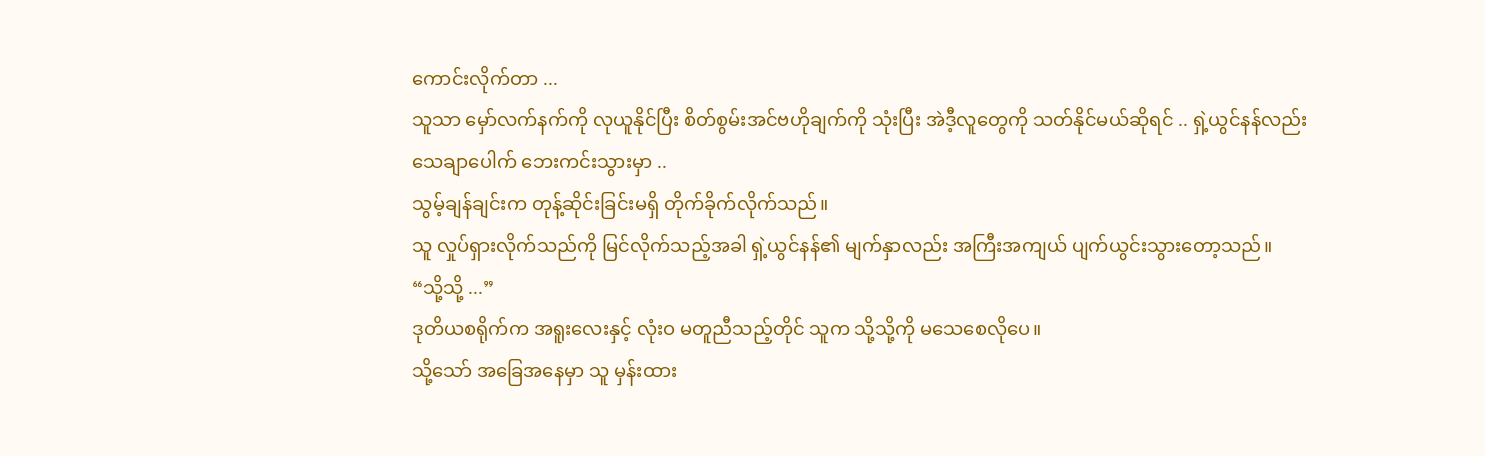ကောင်းလိုက်တာ ...
သူသာ မှော်လက်နက်ကို လုယူနိုင်ပြီး စိတ်စွမ်းအင်ဗဟိုချက်ကို သုံးပြီး အဲဒီ့လူတွေကို သတ်နိုင်မယ်ဆိုရင် .. ရှဲ့ယွင်နန်လည်း သေချာပေါက် ဘေးကင်းသွားမှာ ..
သွမ့်ချန်ချင်းက တုန့်ဆိုင်းခြင်းမရှိ တိုက်ခိုက်လိုက်သည်။
သူ လှုပ်ရှားလိုက်သည်ကို မြင်လိုက်သည့်အခါ ရှဲ့ယွင်နန်၏ မျက်နှာလည်း အကြီးအကျယ် ပျက်ယွင်းသွားတော့သည်။
“သို့သို့ ...”
ဒုတိယစရိုက်က အရူးလေးနှင့် လုံးဝ မတူညီသည့်တိုင် သူက သို့သို့ကို မသေစေလိုပေ။
သို့သော် အခြေအနေမှာ သူ မှန်းထား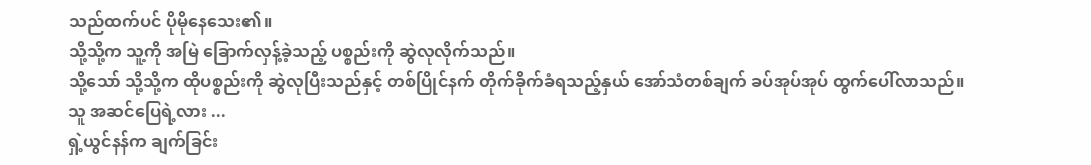သည်ထက်ပင် ပိုမိုနေသေး၏။
သို့သို့က သူ့ကို အမြဲ ခြောက်လှန့်ခဲ့သည့် ပစ္စည်းကို ဆွဲလုလိုက်သည်။
သို့သော် သို့သို့က ထိုပစ္စည်းကို ဆွဲလုပြီးသည်နှင့် တစ်ပြိုင်နက် တိုက်ခိုက်ခံရသည့်နှယ် အော်သံတစ်ချက် ခပ်အုပ်အုပ် ထွက်ပေါ်လာသည်။
သူ အဆင်ပြေရဲ့လား ...
ရှဲ့ယွင်နန်က ချက်ခြင်း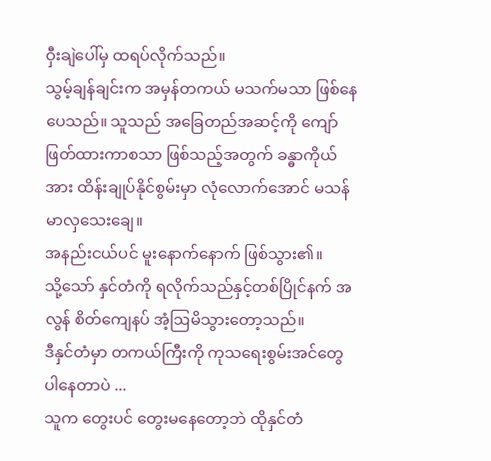ဝှီးချဲပေါ်မှ ထရပ်လိုက်သည်။
သွမ့်ချန်ချင်းက အမှန်တကယ် မသက်မသာ ဖြစ်နေပေသည်။ သူသည် အခြေတည်အဆင့်ကို ကျော်ဖြတ်ထားကာစသာ ဖြစ်သည့်အတွက် ခန္ဓာကိုယ်အား ထိန်းချုပ်နိုင်စွမ်းမှာ လုံလောက်အောင် မသန်မာလှသေးချေ။
အနည်းငယ်ပင် မူးနောက်နောက် ဖြစ်သွား၏။
သို့သော် နှင်တံကို ရလိုက်သည်နှင့်တစ်ပြိုင်နက် အလွန် စိတ်ကျေနပ် အံ့ဩမိသွားတော့သည်။
ဒီနှင်တံမှာ တကယ်ကြီးကို ကုသရေးစွမ်းအင်တွေ ပါနေတာပဲ ...
သူက တွေးပင် တွေးမနေတော့ဘဲ ထိုနှင်တံ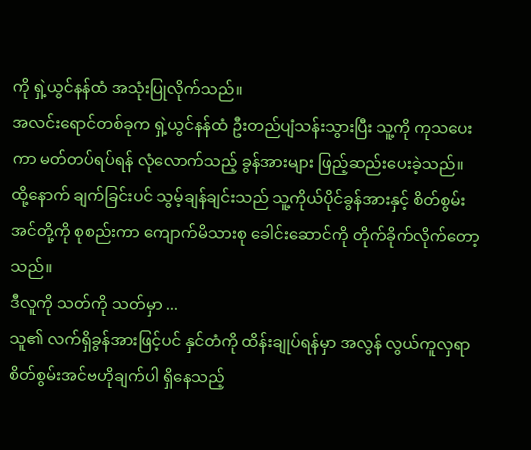ကို ရှဲ့ယွင်နန်ထံ အသုံးပြုလိုက်သည်။
အလင်းရောင်တစ်ခုက ရှဲ့ယွင်နန်ထံ ဦးတည်ပျံသန်းသွားပြီး သူ့ကို ကုသပေးကာ မတ်တပ်ရပ်ရန် လုံလောက်သည့် ခွန်အားများ ဖြည့်ဆည်းပေးခဲ့သည်။
ထို့နောက် ချက်ခြင်းပင် သွမ့်ချန်ချင်းသည် သူ့ကိုယ်ပိုင်ခွန်အားနှင့် စိတ်စွမ်းအင်တို့ကို စုစည်းကာ ကျောက်မိသားစု ခေါင်းဆောင်ကို တိုက်ခိုက်လိုက်တော့သည်။
ဒီလူကို သတ်ကို သတ်မှာ ...
သူ၏ လက်ရှိခွန်အားဖြင့်ပင် နှင်တံကို ထိန်းချုပ်ရန်မှာ အလွန် လွယ်ကူလှရာ စိတ်စွမ်းအင်ဗဟိုချက်ပါ ရှိနေသည့်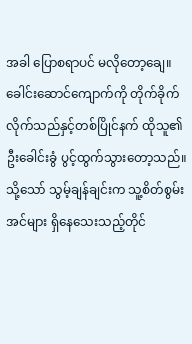အခါ ပြောစရာပင် မလိုတော့ချေ။
ခေါင်းဆောင်ကျောက်ကို တိုက်ခိုက်လိုက်သည်နှင့်တစ်ပြိုင်နက် ထိုသူ၏ ဦးခေါင်းခွံ ပွင့်ထွက်သွားတော့သည်။
သို့သော် သွမ့်ချန်ချင်းက သူ့စိတ်စွမ်းအင်များ ရှိနေသေးသည့်တိုင်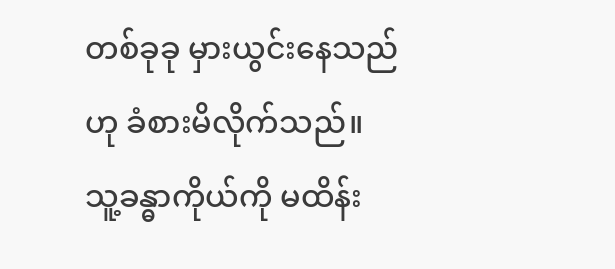တစ်ခုခု မှားယွင်းနေသည်ဟု ခံစားမိလိုက်သည်။
သူ့ခန္ဓာကိုယ်ကို မထိန်း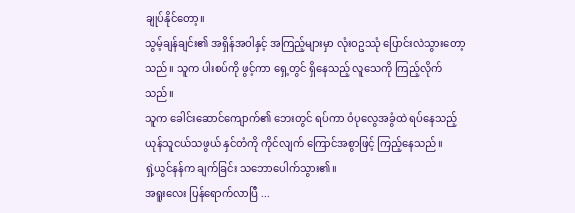ချုပ်နိုင်တော့။
သွမ့်ချန်ချင်း၏ အရှိန်အဝါနှင့် အကြည့်များမှာ လုံးဝဥဿုံ ပြောင်းလဲသွားတော့သည်။ သူက ပါးစပ်ကို ဖွင့်ကာ ရှေ့တွင် ရှိနေသည့် လူသေကို ကြည့်လိုက်သည်။
သူက ခေါင်းဆောင်ကျောက်၏ ဘေးတွင် ရပ်ကာ ဝံပုလွေအခွံထဲ ရပ်နေသည့် ယုန်သူငယ်သဖွယ် နှင်တံကို ကိုင်လျက် ကြောင်အစွာဖြင့် ကြည့်နေသည်။
ရှဲ့ယွင်နန်က ချက်ခြင်း သဘောပေါက်သွား၏။
အရူးလေး ပြန်ရောက်လာပြီ ...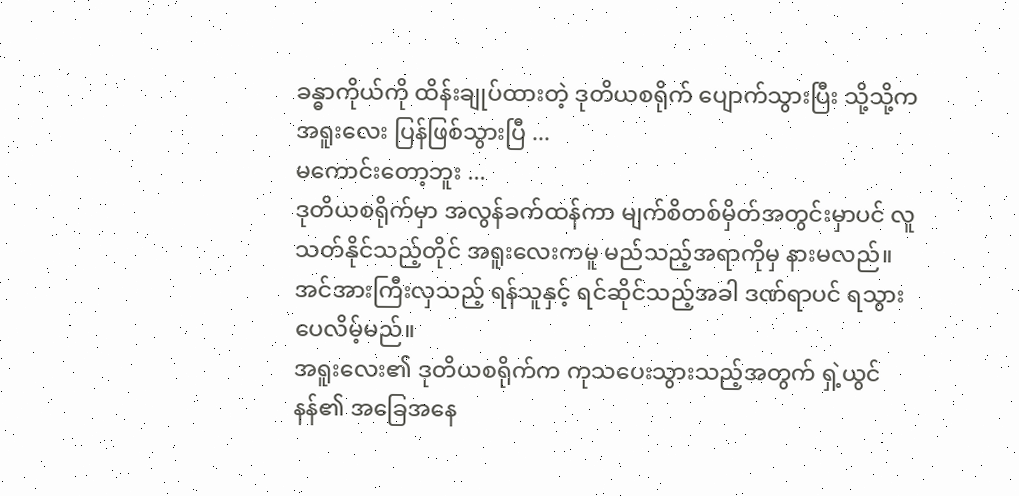ခန္ဓာကိုယ်ကို ထိန်းချုပ်ထားတဲ့ ဒုတိယစရိုက် ပျောက်သွားပြီး သို့သို့က အရူးလေး ပြန်ဖြစ်သွားပြီ ...
မကောင်းတော့ဘူး ...
ဒုတိယစရိုက်မှာ အလွန်ခက်ထန်ကာ မျက်စိတစ်မှိတ်အတွင်းမှာပင် လူသတ်နိုင်သည့်တိုင် အရူးလေးကမူ မည်သည့်အရာကိုမှ နားမလည်။ အင်အားကြီးလှသည့် ရန်သူနှင့် ရင်ဆိုင်သည့်အခါ ဒဏ်ရာပင် ရသွားပေလိမ့်မည်။
အရူးလေး၏ ဒုတိယစရိုက်က ကုသပေးသွားသည့်အတွက် ရှဲ့ယွင်နန်၏ အခြေအနေ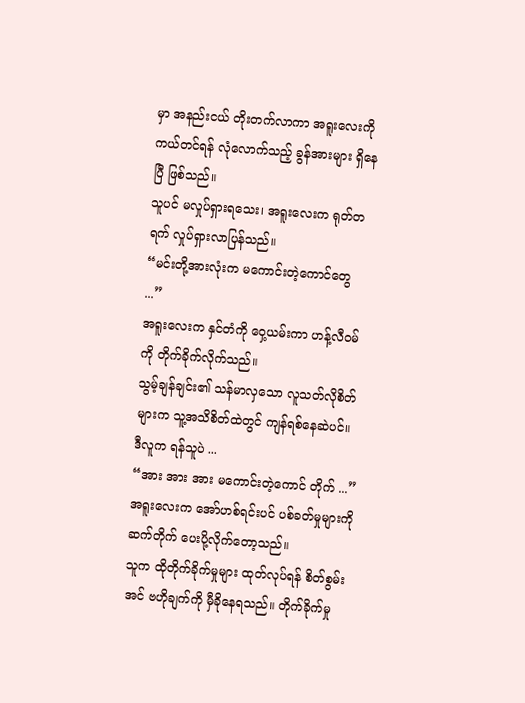မှာ အနည်းငယ် တိုးတက်လာကာ အရူးလေးကို ကယ်တင်ရန် လုံလောက်သည့် ခွန်အားများ ရှိနေပြီ ဖြစ်သည်။
သူပင် မလှုပ်ရှားရသေး၊ အရူးလေးက ရုတ်တရက် လှုပ်ရှားလာပြန်သည်။
“မင်းတို့အားလုံးက မကောင်းတဲ့ကောင်တွေ ...”
အရူးလေးက နှင်တံကို ဝှေ့ယမ်းကာ ဟန့်လီဝမ်ကို တိုက်ခိုက်လိုက်သည်။
သွမ့်ချန်ချင်း၏ သန်မာလှသော လူသတ်လိုစိတ်များက သူ့အသိစိတ်ထဲတွင် ကျန်ရစ်နေဆဲပင်။
ဒီလူက ရန်သူပဲ ...
“အား အား အား မကောင်းတဲ့ကောင် တိုက် ...”
အရူးလေးက အော်ဟစ်ရင်းပင် ပစ်ခတ်မှုများကို ဆက်တိုက် ပေးပို့လိုက်တော့သည်။
သူက ထိုတိုက်ခိုက်မှုများ ထုတ်လုပ်ရန် စိတ်စွမ်းအင် ဗဟိုချက်ကို မှီခိုနေရသည်။ တိုက်ခိုက်မှု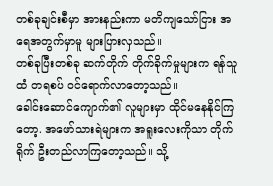တစ်ခုချင်းစီမှာ အားနည်းကာ မတိကျသော်ငြား အရေအတွက်မှာမူ များပြားလှသည်။
တစ်ခုပြီးတစ်ခု ဆက်တိုက် တိုက်ခိုက်မှုများက ရန်သူထံ တရစပ် ဝင်ရောက်လာတော့သည်။
ခေါင်းဆောင်ကျောက်၏ လူများမှာ ထိုင်မနေနိုင်ကြတော့. အဖော်သားရဲများက အရူးလေးကိုသာ တိုက်ရိုက် ဦးတည်လာကြတော့သည်။ သို့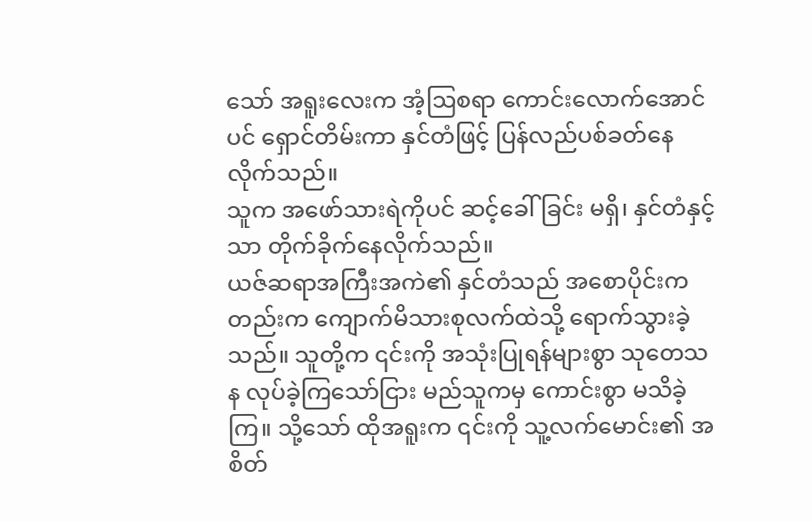သော် အရူးလေးက အံ့ဩစရာ ကောင်းလောက်အောင်ပင် ရှောင်တိမ်းကာ နှင်တံဖြင့် ပြန်လည်ပစ်ခတ်နေလိုက်သည်။
သူက အဖော်သားရဲကိုပင် ဆင့်ခေါ်ခြင်း မရှိ၊ နှင်တံနှင့်သာ တိုက်ခိုက်နေလိုက်သည်။
ယဇ်ဆရာအကြီးအကဲ၏ နှင်တံသည် အစောပိုင်းကတည်းက ကျောက်မိသားစုလက်ထဲသို့ ရောက်သွားခဲ့သည်။ သူတို့က ၎င်းကို အသုံးပြုရန်များစွာ သုတေသန လုပ်ခဲ့ကြသော်ငြား မည်သူကမှ ကောင်းစွာ မသိခဲ့ကြ။ သို့သော် ထိုအရူးက ၎င်းကို သူ့လက်မောင်း၏ အစိတ်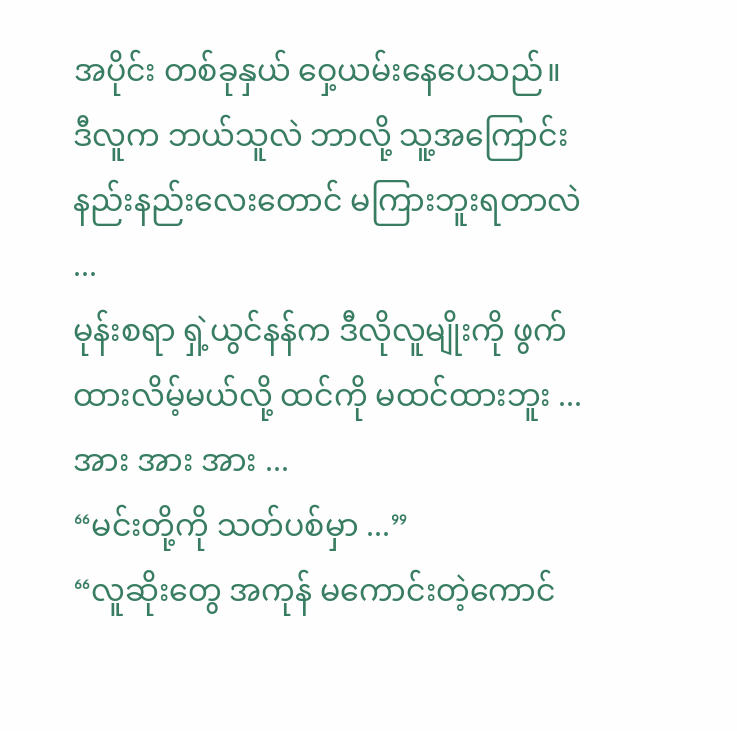အပိုင်း တစ်ခုနှယ် ဝှေ့ယမ်းနေပေသည်။
ဒီလူက ဘယ်သူလဲ ဘာလို့ သူ့အကြောင်း နည်းနည်းလေးတောင် မကြားဘူးရတာလဲ ...
မုန်းစရာ ရှဲ့ယွင်နန်က ဒီလိုလူမျိုးကို ဖွက်ထားလိမ့်မယ်လို့ ထင်ကို မထင်ထားဘူး ...
အား အား အား ...
“မင်းတို့ကို သတ်ပစ်မှာ ...”
“လူဆိုးတွေ အကုန် မကောင်းတဲ့ကောင်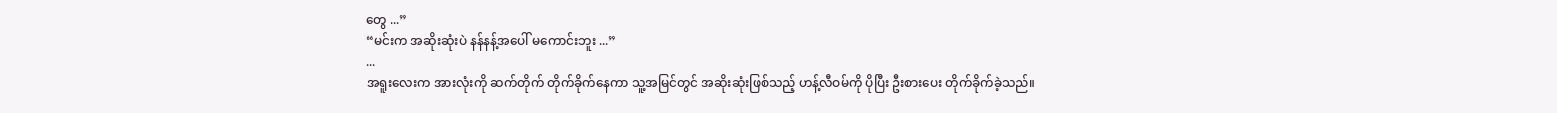တွေ ...”
“မင်းက အဆိုးဆုံးပဲ နန်နန့်အပေါ် မကောင်းဘူး ...”
...
အရူးလေးက အားလုံးကို ဆက်တိုက် တိုက်ခိုက်နေကာ သူ့အမြင်တွင် အဆိုးဆုံးဖြစ်သည့် ဟန့်လီဝမ်ကို ပိုပြီး ဦးစားပေး တိုက်ခိုက်ခဲ့သည်။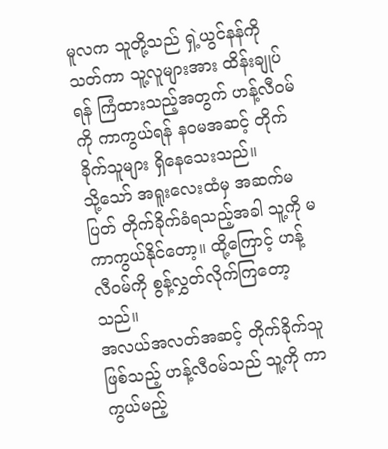မူလက သူတို့သည် ရှဲ့ယွင်နန်ကို သတ်ကာ သူ့လူများအား ထိန်းချုပ်ရန် ကြံထားသည့်အတွက် ဟန့်လီဝမ်ကို ကာကွယ်ရန် နဝမအဆင့် တိုက်ခိုက်သူများ ရှိနေသေးသည်။
သို့သော် အရူးလေးထံမှ အဆက်မပြတ် တိုက်ခိုက်ခံရသည့်အခါ သူ့ကို မကာကွယ်နိုင်တော့။ ထို့ကြောင့် ဟန့်လီဝမ်ကို စွန့်လွှတ်လိုက်ကြတော့သည်။
အလယ်အလတ်အဆင့် တိုက်ခိုက်သူ ဖြစ်သည့် ဟန့်လီဝမ်သည် သူ့ကို ကာကွယ်မည့်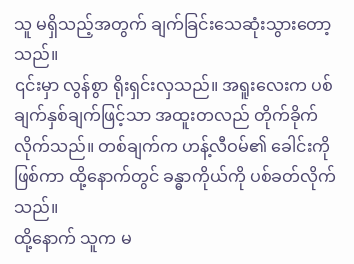သူ မရှိသည့်အတွက် ချက်ခြင်းသေဆုံးသွားတော့သည်။
၎င်းမှာ လွန်စွာ ရိုးရှင်းလှသည်။ အရူးလေးက ပစ်ချက်နှစ်ချက်ဖြင့်သာ အထူးတလည် တိုက်ခိုက်လိုက်သည်။ တစ်ချက်က ဟန့်လီဝမ်၏ ခေါင်းကိုဖြစ်ကာ ထို့နောက်တွင် ခန္ဓာကိုယ်ကို ပစ်ခတ်လိုက်သည်။
ထို့နောက် သူက မ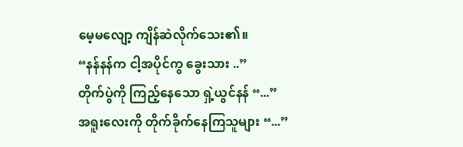မေ့မလျော့ ကျိန်ဆဲလိုက်သေး၏။
“နန်နန်က ငါ့အပိုင်ကွ ခွေးသား ..”
တိုက်ပွဲကို ကြည့်နေသော ရှဲ့ယွင်နန် “...”
အရူးလေးကို တိုက်ခိုက်နေကြသူများ “...”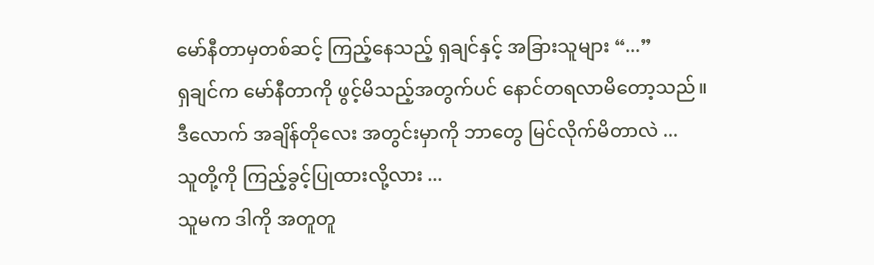မော်နီတာမှတစ်ဆင့် ကြည့်နေသည့် ရှချင်နှင့် အခြားသူများ “...”
ရှချင်က မော်နီတာကို ဖွင့်မိသည့်အတွက်ပင် နောင်တရလာမိတော့သည်။
ဒီလောက် အချိန်တိုလေး အတွင်းမှာကို ဘာတွေ မြင်လိုက်မိတာလဲ ...
သူတို့ကို ကြည့်ခွင့်ပြုထားလို့လား ...
သူမက ဒါကို အတူတူ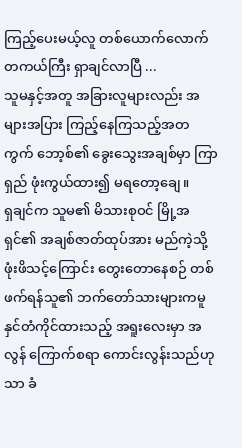ကြည့်ပေးမယ့်လူ တစ်ယောက်လောက် တကယ်ကြီး ရှာချင်လာပြီ ...
သူမနှင့်အတူ အခြားလူများလည်း အများအပြား ကြည့်နေကြသည့်အတကွက် ဘော့စ်၏ ခွေးသွေးအချစ်မှာ ကြာရှည် ဖုံးကွယ်ထား၍ မရတော့ချေ။
ရှချင်က သူမ၏ မိသားစုဝင် မြို့အရှင်၏ အချစ်ဇာတ်ထုပ်အား မည်ကဲ့သို့ ဖုံးဖိသင့်ကြောင်း တွေးတောနေစဉ် တစ်ဖက်ရန်သူ၏ ဘက်တော်သားများကမူ နှင်တံကိုင်ထားသည့် အရူးလေးမှာ အလွန် ကြောက်စရာ ကောင်းလွန်းသည်ဟုသာ ခံ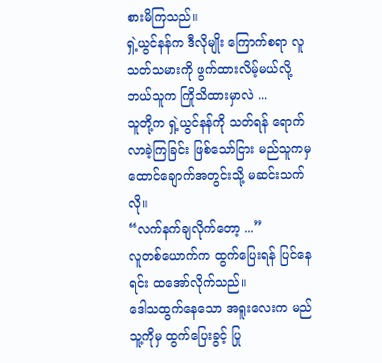စားမိကြသည်။
ရှဲ့ယွင်နန်က ဒီလိုမျိုး ကြောက်စရာ လူသတ်သမားကို ဖွက်ထားလိမ့်မယ်လို့ ဘယ်သူက ကြိုသိထားမှာလဲ ...
သူတို့က ရှဲ့ယွင်နန်ကို သတ်ရန် ရောက်လာခဲ့ကြခြင်း ဖြစ်သော်ငြား မည်သူကမှ ထောင်ချောက်အတွင်းသို့ မဆင်းသက်လို။
“လက်နက်ချလိုက်တော့ ...”
လူတစ်ယောက်က ထွက်ပြေးရန် ပြင်နေရင်း ထအော်လိုက်သည်။
ဒေါသထွက်နေသော အရူးလေးက မည်သူ့ကိုမှ ထွက်ပြေးခွင့် ပြု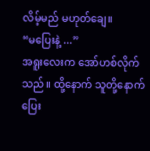လိမ့်မည် မဟုတ်ချေ။
“မပြေးနဲ့ ...”
အရူးလေးက အော်ဟစ်လိုက်သည်။ ထို့နောက် သူတို့နောက် ပြေး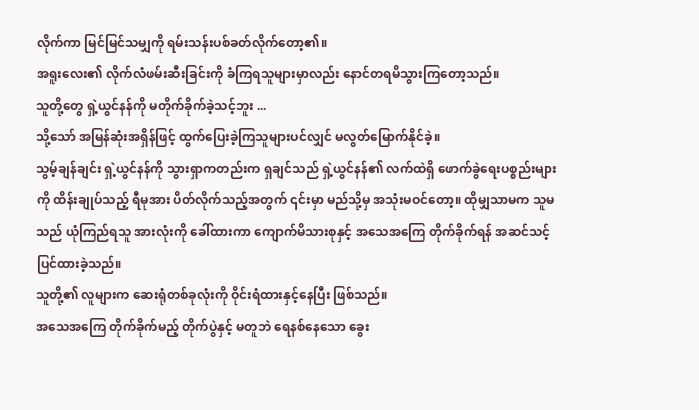လိုက်ကာ မြင်မြင်သမျှကို ရမ်းသန်းပစ်ခတ်လိုက်တော့၏။
အရူးလေး၏ လိုက်လံဖမ်းဆီးခြင်းကို ခံကြရသူများမှာလည်း နောင်တရမိသွားကြတော့သည်။
သူတို့တွေ ရှဲ့ယွင်နန်ကို မတိုက်ခိုက်ခဲ့သင့်ဘူး ...
သို့သော် အမြန်ဆုံးအရှိန်ဖြင့် ထွက်ပြေးခဲ့ကြသူများပင်လျှင် မလွတ်မြောက်နိုင်ခဲ့။
သွမ့်ချန်ချင်း ရှဲ့ယွင်နန်ကို သွားရှာကတည်းက ရှချင်သည် ရှဲ့ယွင်နန်၏ လက်ထဲရှိ ဖောက်ခွဲရေးပစ္စည်းများကို ထိန်းချုပ်သည့် ရီမုအား ပိတ်လိုက်သည့်အတွက် ၎င်းမှာ မည်သို့မှ အသုံးမဝင်တော့။ ထိုမျှသာမက သူမသည် ယုံကြည်ရသူ အားလုံးကို ခေါ်ထားကာ ကျောက်မိသားစုနှင့် အသေအကြေ တိုက်ခိုက်ရန် အဆင်သင့်ပြင်ထားခဲ့သည်။
သူတို့၏ လူများက ဆေးရုံတစ်ခုလုံးကို ဝိုင်းရံထားနှင့်နေပြီး ဖြစ်သည်။
အသေအကြေ တိုက်ခိုက်မည့် တိုက်ပွဲနှင့် မတူဘဲ ရေနစ်နေသော ခွေး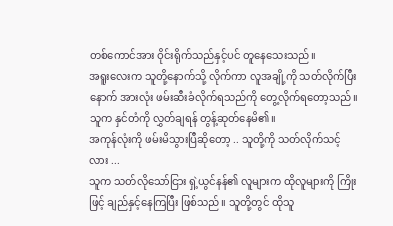တစ်ကောင်အား ဝိုင်းရိုက်သည်နှင့်ပင် တူနေသေးသည်။
အရူးလေးက သူတို့နောက်သို့ လိုက်ကာ လူအချို့ကို သတ်လိုက်ပြီးနောက် အားလုံး ဖမ်းဆီးခံလိုက်ရသည်ကို တွေ့လိုက်ရတော့သည်။
သူက နှင်တံကို လွှတ်ချရန် တွန့်ဆုတ်နေမိ၏။
အကုန်လုံးကို ဖမ်းမိသွားပြီဆိုတော့ .. သူတို့ကို သတ်လိုက်သင့်လား ...
သူက သတ်လိုသော်ငြား ရှဲ့ယွင်နန်၏ လူများက ထိုလူများကို ကြိုးဖြင့် ချည်နှင့်နေကြပြီး ဖြစ်သည်။ သူတို့တွင် ထိုသူ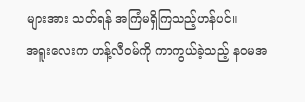များအား သတ်ရန် အကြံမရှိကြသည့်ဟန်ပင်။
အရူးလေးက ဟန့်လီဝမ်ကို ကာကွယ်ခဲ့သည့် နဝမအ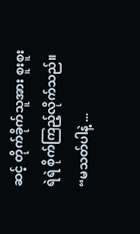ဆင့် တိုက်ခိုက်သူအား စူးစူးရဲရဲ စိုက်ကြည့်လိုက်သည်။
“မသတ်ပါနဲ့ ...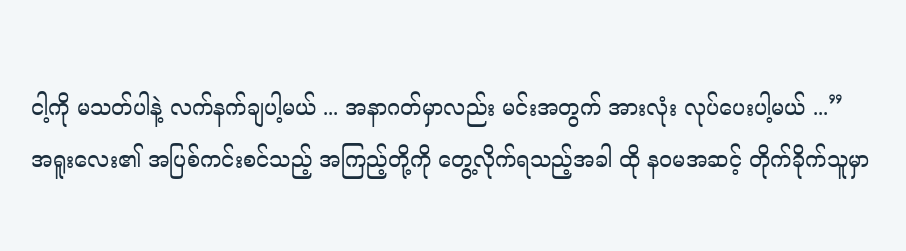ငါ့ကို မသတ်ပါနဲ့ လက်နက်ချပါ့မယ် ... အနာဂတ်မှာလည်း မင်းအတွက် အားလုံး လုပ်ပေးပါ့မယ် ...”
အရူးလေး၏ အပြစ်ကင်းစင်သည့် အကြည့်တို့ကို တွေ့လိုက်ရသည့်အခါ ထို နဝမအဆင့် တိုက်ခိုက်သူမှာ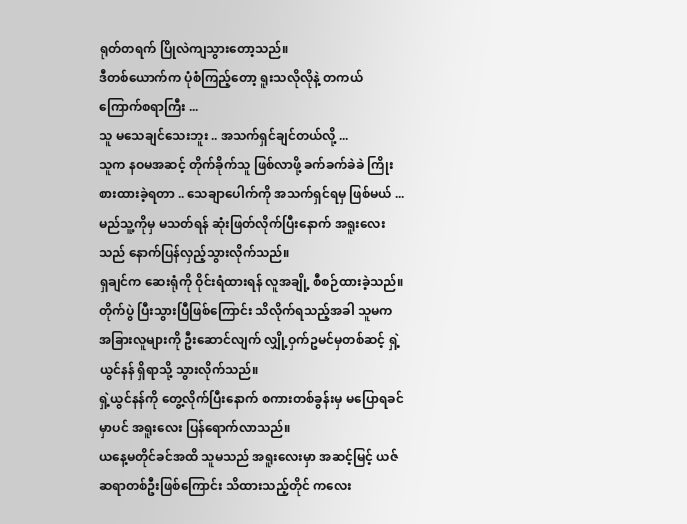ရုတ်တရက် ပြိုလဲကျသွားတော့သည်။
ဒီတစ်ယောက်က ပုံစံကြည့်တော့ ရူးသလိုလိုနဲ့ တကယ် ကြောက်စရာကြီး ...
သူ မသေချင်သေးဘူး .. အသက်ရှင်ချင်တယ်လို့ ...
သူက နဝမအဆင့် တိုက်ခိုက်သူ ဖြစ်လာဖို့ ခက်ခက်ခဲခဲ ကြိုးစားထားခဲ့ရတာ .. သေချာပေါက်ကို အသက်ရှင်ရမှ ဖြစ်မယ် ...
မည်သူ့ကိုမှ မသတ်ရန် ဆုံးဖြတ်လိုက်ပြီးနောက် အရူးလေးသည် နောက်ပြန်လှည့်သွားလိုက်သည်။
ရှချင်က ဆေးရုံကို ဝိုင်းရံထားရန် လူအချို့ စီစဉ်ထားခဲ့သည်။ တိုက်ပွဲ ပြီးသွားပြီဖြစ်ကြောင်း သိလိုက်ရသည့်အခါ သူမက အခြားလူများကို ဦးဆောင်လျက် လျှို့ဝှက်ဥမင်မှတစ်ဆင့် ရှဲ့ယွင်နန် ရှိရာသို့ သွားလိုက်သည်။
ရှဲ့ယွင်နန်ကို တွေ့လိုက်ပြီးနောက် စကားတစ်ခွန်းမှ မပြောရခင်မှာပင် အရူးလေး ပြန်ရောက်လာသည်။
ယနေ့မတိုင်ခင်အထိ သူမသည် အရူးလေးမှာ အဆင့်မြင့် ယဇ်ဆရာတစ်ဦးဖြစ်ကြောင်း သိထားသည့်တိုင် ကလေး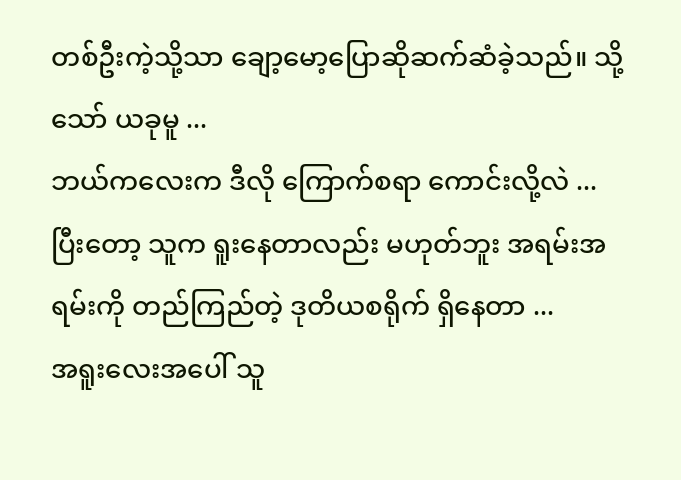တစ်ဦးကဲ့သို့သာ ချော့မော့ပြောဆိုဆက်ဆံခဲ့သည်။ သို့သော် ယခုမူ ...
ဘယ်ကလေးက ဒီလို ကြောက်စရာ ကောင်းလို့လဲ ...
ပြီးတော့ သူက ရူးနေတာလည်း မဟုတ်ဘူး အရမ်းအရမ်းကို တည်ကြည်တဲ့ ဒုတိယစရိုက် ရှိနေတာ ...
အရူးလေးအပေါ် သူ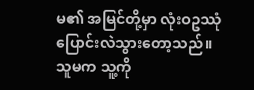မ၏ အမြင်တို့မှာ လုံးဝဥဿုံ ပြောင်းလဲသွားတော့သည်။ သူမက သူ့ကို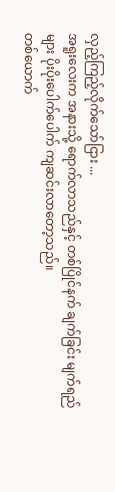လှည့်ကြည့်လိုက်သော်ငြား ...
အရူးလေးက အနားသို့ ရောက်လာသည်နှင့် တစ်ပြိုင်နက် ချက်ခြင်း မျက်ရည်များ ပိုးပိုးပေါက်ပေါက် ကျဆင်းလာတော့သည်။
တစ်ယောက်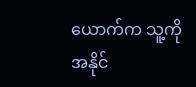ယောက်က သူ့ကို အနိုင်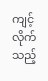ကျင့်လိုက်သည့်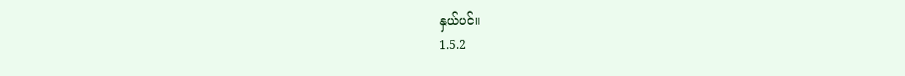နှယ်ပင်။
1.5.2